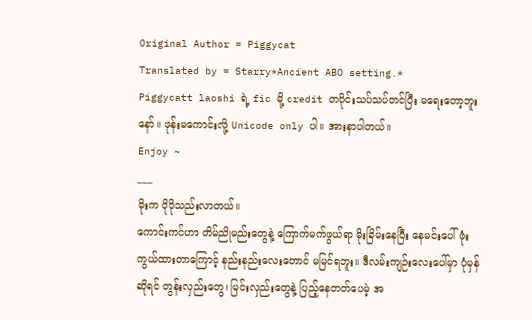Original Author = Piggycat
Translated by = Starry*Ancient ABO setting.*
Piggycatt laoshi ရဲ့ fic မို့ credit တပိုင်းသပ်သပ်တင်ပြီး မရေးတော့ဘူးနော်။ ဖုန်းမကောင်းလို့ Unicode only ပါ။ အားနာပါတယ်။
Enjoy ~
___
မိုးက ပိုပိုသည်းလာတယ်။
ကောင်းကင်ဟာ တိမ်ညိုမည်းတွေနဲ့ ကြောက်မက်ဖွယ်ရာ မိုးခြိမ်းနေပြီး နေမင်းပေါ် ဖုံးကွယ်ထားတာကြောင့် နည်းနည်းလေးတောင် မမြင်ရဘူး။ ဒီလမ်းကျဉ်းလေးပေါ်မှာ ပုံမှန်ဆိုရင် တွန်းလှည်းတွေ၊ မြင်းလှည်းတွေနဲ့ ပြည့်နေတတ်ပေမဲ့ အ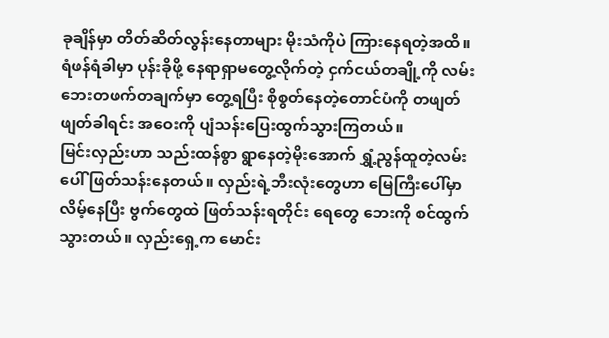ခုချိန်မှာ တိတ်ဆိတ်လွန်းနေတာများ မိုးသံကိုပဲ ကြားနေရတဲ့အထိ။
ရံဖန်ရံခါမှာ ပုန်းခိုဖို့ နေရာရှာမတွေ့လိုက်တဲ့ ငှက်ငယ်တချို့ကို လမ်းဘေးတဖက်တချက်မှာ တွေ့ရပြီး စိုစွတ်နေတဲ့တောင်ပံကို တဖျတ်ဖျတ်ခါရင်း အဝေးကို ပျံသန်းပြေးထွက်သွားကြတယ်။
မြင်းလှည်းဟာ သည်းထန်စွာ ရွာနေတဲ့မိုးအောက် ရွှံ့ညွန်ထူတဲ့လမ်းပေါ် ဖြတ်သန်းနေတယ်။ လှည်းရဲ့ဘီးလုံးတွေဟာ မြေကြီးပေါ်မှာ လိမ့်နေပြီး ဗွက်တွေထဲ ဖြတ်သန်းရတိုင်း ရေတွေ ဘေးကို စင်ထွက်သွားတယ်။ လှည်းရှေ့က မောင်း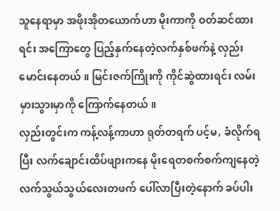သူနေရာမှာ အဖိုးအိုတယောက်ဟာ မိုးကာကို ဝတ်ဆင်ထားရင်း အကြောတွေ ပြည့်နှက်နေတဲ့လက်နှစ်ဖက်နဲ့ လှည်းမောင်းနေတယ်။ မြင်းဇက်ကြိုးကို ကိုင်ဆွဲထားရင်း လမ်းမှားသွားမှာကို ကြောက်နေတယ်။
လှည်းတွင်းက ကန့်လန့်ကာဟာ ရုတ်တရက် ပင့်မ, ခံလိုက်ရပြီး လက်ချောင်းထိပ်ဖျားကနေ မိုးရေတစက်စက်ကျနေတဲ့ လက်သွယ်သွယ်လေးတဖက် ပေါ်လာပြီးတဲ့နောက် ခပ်ပါး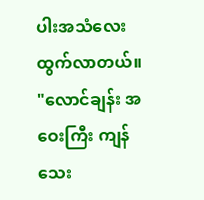ပါးအသံလေး ထွက်လာတယ်။
"လောင်ချန်း အဝေးကြီး ကျန်သေး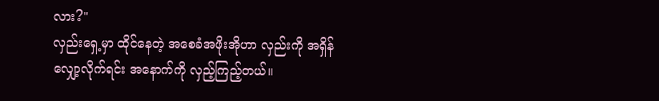လား?"
လှည်းရှေ့မှာ ထိုင်နေတဲ့ အစေခံအဖိုးအိုဟာ လှည်းကို အရှိန်လျှော့လိုက်ရင်း အနောက်ကို လှည့်ကြည့်တယ်။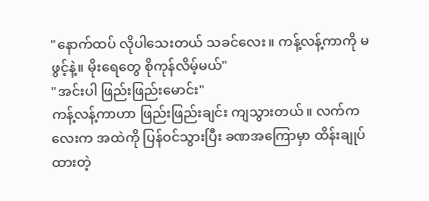"နောက်ထပ် လိုပါသေးတယ် သခင်လေး။ ကန့်လန့်ကာကို မဖွင့်နဲ့။ မိုးရေတွေ စိုကုန်လိမ့်မယ်"
"အင်းပါ ဖြည်းဖြည်းမောင်း"
ကန့်လန့်ကာဟာ ဖြည်းဖြည်းချင်း ကျသွားတယ်။ လက်ကလေးက အထဲကို ပြန်ဝင်သွားပြီး ခဏအကြောမှာ ထိန်းချုပ်ထားတဲ့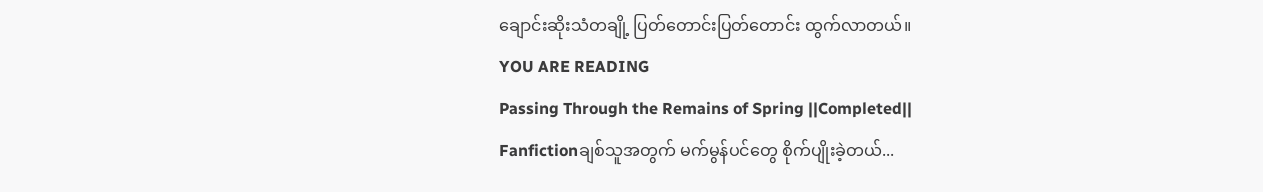ချောင်းဆိုးသံတချို့ ပြတ်တောင်းပြတ်တောင်း ထွက်လာတယ်။
YOU ARE READING
Passing Through the Remains of Spring ||Completed||
Fanfictionချစ်သူအတွက် မက်မွန်ပင်တွေ စိုက်ပျိုးခဲ့တယ်...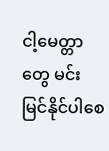ငါ့မေတ္တာတွေ မင်း မြင်နိုင်ပါစေ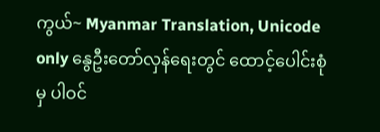ကွယ်~ Myanmar Translation, Unicode only နွေဦးတော်လှန်ရေးတွင် ထောင့်ပေါင်းစုံမှ ပါဝင်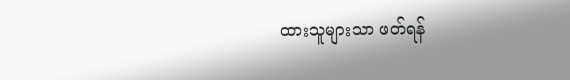ထားသူများသာ ဖတ်ရန်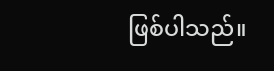ဖြစ်ပါသည်။